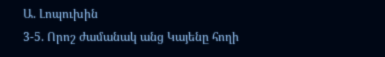Ա. Լոպուխին
3-5. Որոշ ժամանակ անց Կայենը հողի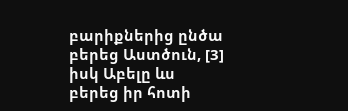բարիքներից ընծա բերեց Աստծուն, [3] իսկ Աբելը ևս բերեց իր հոտի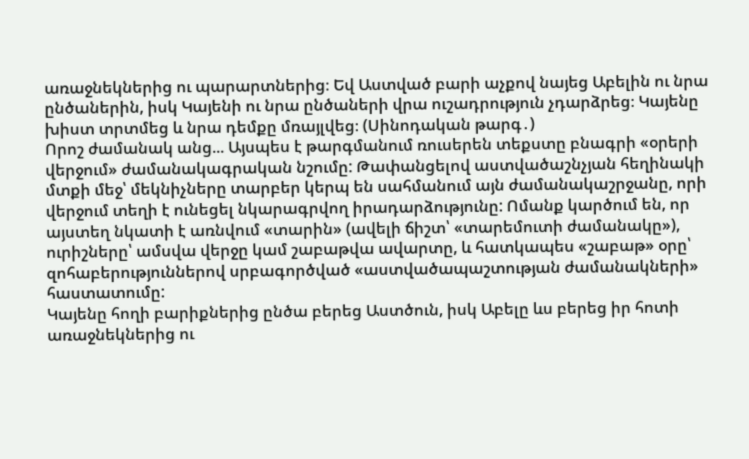առաջնեկներից ու պարարտներից։ Եվ Աստված բարի աչքով նայեց Աբելին ու նրա ընծաներին, իսկ Կայենի ու նրա ընծաների վրա ուշադրություն չդարձրեց։ Կայենը խիստ տրտմեց և նրա դեմքը մռայլվեց։ (Սինոդական թարգ․)
Որոշ ժամանակ անց... Այսպես է թարգմանում ռուսերեն տեքստը բնագրի «օրերի վերջում» ժամանակագրական նշումը: Թափանցելով աստվածաշնչյան հեղինակի մտքի մեջ՝ մեկնիչները տարբեր կերպ են սահմանում այն ժամանակաշրջանը, որի վերջում տեղի է ունեցել նկարագրվող իրադարձությունը: Ոմանք կարծում են, որ այստեղ նկատի է առնվում «տարին» (ավելի ճիշտ՝ «տարեմուտի ժամանակը»), ուրիշները՝ ամսվա վերջը կամ շաբաթվա ավարտը, և հատկապես «շաբաթ» օրը՝ զոհաբերություններով սրբագործված «աստվածապաշտության ժամանակների» հաստատումը:
Կայենը հողի բարիքներից ընծա բերեց Աստծուն, իսկ Աբելը ևս բերեց իր հոտի առաջնեկներից ու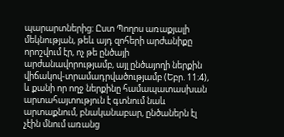պարարտներից: Ըստ Պողոս առաքյալի մեկնության, թեև այդ զոհերի արժանիքը որոշվում էր, ոչ թե ընծայի արժանավորությամբ, այլ ընծայողի ներքին վիճակով-տրամադրվածությամբ (Եբր. 11։4), և քանի որ ողջ ներքինը համապատասխան արտահայտություն է գտնում նաև արտաքնում, բնականաբար, ընծաներն էլ չէին մնում առանց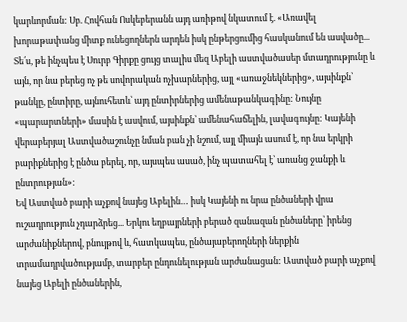կարևորման: Սբ. Հովհան Ոսկեբերանն այդ առիթով նկատում է. «Առավել խորաթափանց միտք ունեցողներն արդեն իսկ ընթերցումից հասկանում են ասվածը... Տե՛ս, թե ինչպես է Սուրբ Գիրքը ցույց տալիս մեզ Աբելի աստվածասեր մտադրությունը և այն, որ նա բերեց ոչ թե սովորական ոչխարներից, այլ «առաջնեկներից», այսինքն՝ թանկը, ընտիրը, այնուհետև՝ այդ ընտիրներից ամենաթանկագինը: Նույնը «պարարտների» մասին է ասվում, այսինքն՝ ամենահաճելին, լավագույնը: Կայենի վերաբերյալ Աստվածաշունչը նման բան չի նշում, այլ միայն ասում է, որ նա երկրի բարիքներից է ընծա բերել, որ, այսպես ասած, ինչ պատահել է՝ առանց ջանքի և ընտրության»:
Եվ Աստված բարի աչքով նայեց Աբելին… իսկ Կայենի ու նրա ընծաների վրա ուշադրություն չդարձրեց... Երկու եղբայրների բերած զանազան ընծաները՝ իրենց արժանիքներով, բնույթով և, հատկապես, ընծայաբերողների ներքին տրամադրվածությամբ, տարբեր ընդունելության արժանացան: Աստված բարի աչքով նայեց Աբելի ընծաներին,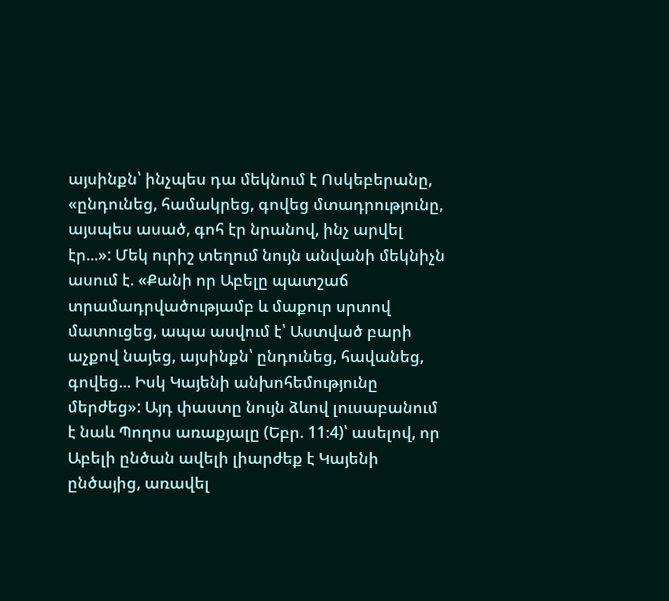այսինքն՝ ինչպես դա մեկնում է Ոսկեբերանը, «ընդունեց, համակրեց, գովեց մտադրությունը, այսպես ասած, գոհ էր նրանով, ինչ արվել էր...»: Մեկ ուրիշ տեղում նույն անվանի մեկնիչն ասում է. «Քանի որ Աբելը պատշաճ տրամադրվածությամբ և մաքուր սրտով մատուցեց, ապա ասվում է՝ Աստված բարի աչքով նայեց, այսինքն՝ ընդունեց, հավանեց, գովեց... Իսկ Կայենի անխոհեմությունը մերժեց»: Այդ փաստը նույն ձևով լուսաբանում է նաև Պողոս առաքյալը (Եբր. 11։4)՝ ասելով, որ Աբելի ընծան ավելի լիարժեք է Կայենի ընծայից, առավել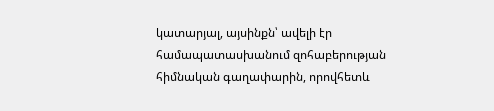կատարյալ, այսինքն՝ ավելի էր համապատասխանում զոհաբերության հիմնական գաղափարին, որովհետև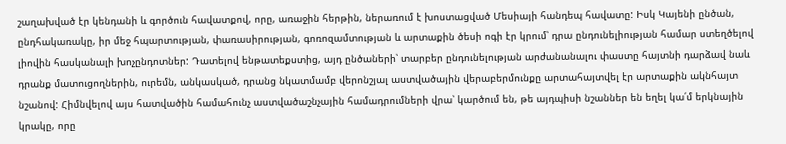շաղախված էր կենդանի և գործուն հավատքով, որը, առաջին հերթին, ներառում է խոստացված Մեսիայի հանդեպ հավատը: Իսկ Կայենի ընծան, ընդհակառակը, իր մեջ հպարտության, փառասիրության, գոռոզամտության և արտաքին ծեսի ոգի էր կրում՝ դրա ընդունելիության համար ստեղծելով լիովին հասկանալի խոչընդոտներ: Դատելով ենթատեքստից, այդ ընծաների՝ տարբեր ընդունելության արժանանալու փաստը հայտնի դարձավ նաև դրանք մատուցողներին, ուրեմն, անկասկած, դրանց նկատմամբ վերոնշյալ աստվածային վերաբերմունքը արտահայտվել էր արտաքին ակնհայտ նշանով: Հիմնվելով այս հատվածին համահունչ աստվածաշնչային համադրումների վրա՝ կարծում են, թե այդպիսի նշաններ են եղել կա՛մ երկնային կրակը, որը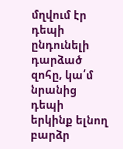մղվում էր դեպի ընդունելի դարձած զոհը, կա՛մ նրանից դեպի երկինք ելնող բարձր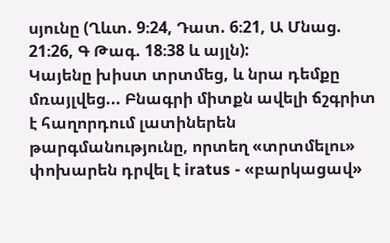սյունը (Ղևտ. 9։24, Դատ. 6։21, Ա Մնաց. 21։26, Գ Թագ. 18։38 և այլն):
Կայենը խիստ տրտմեց, և նրա դեմքը մռայլվեց... Բնագրի միտքն ավելի ճշգրիտ է հաղորդում լատիներեն թարգմանությունը, որտեղ «տրտմելու» փոխարեն դրվել է iratus - «բարկացավ»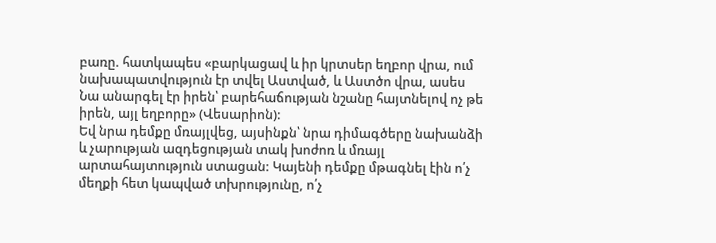բառը. հատկապես «բարկացավ և իր կրտսեր եղբոր վրա, ում նախապատվություն էր տվել Աստված, և Աստծո վրա, ասես Նա անարգել էր իրեն՝ բարեհաճության նշանը հայտնելով ոչ թե իրեն, այլ եղբորը» (Վեսարիոն):
Եվ նրա դեմքը մռայլվեց, այսինքն՝ նրա դիմագծերը նախանձի և չարության ազդեցության տակ խոժոռ և մռայլ արտահայտություն ստացան: Կայենի դեմքը մթագնել էին ո՛չ մեղքի հետ կապված տխրությունը, ո՛չ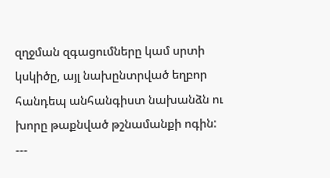զղջման զգացումները կամ սրտի կսկիծը, այլ նախընտրված եղբոր հանդեպ անհանգիստ նախանձն ու խորը թաքնված թշնամանքի ոգին:
---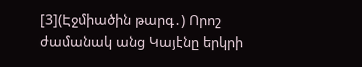[3](Էջմիածին թարգ․) Որոշ ժամանակ անց Կայէնը երկրի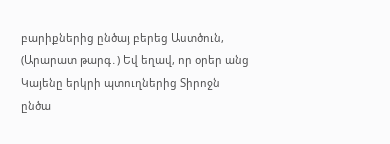բարիքներից ընծայ բերեց Աստծուն,
(Արարատ թարգ․) Եվ եղավ, որ օրեր անց Կայենը երկրի պտուղներից Տիրոջն ընծա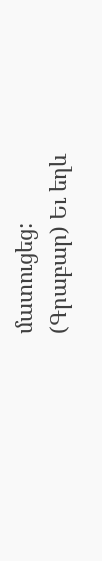մատուցեց:
(Գրաբար) Եւ եղև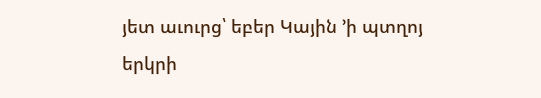յետ աւուրց՝ եբեր Կային ՚ի պտղոյ երկրի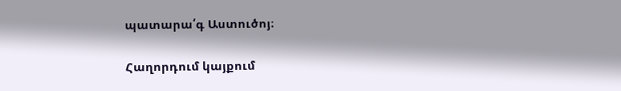պատարա՛գ Աստուծոյ։

Հաղորդում կայքում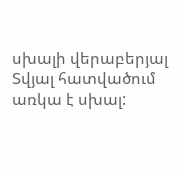սխալի վերաբերյալ
Տվյալ հատվածում առկա է սխալ: